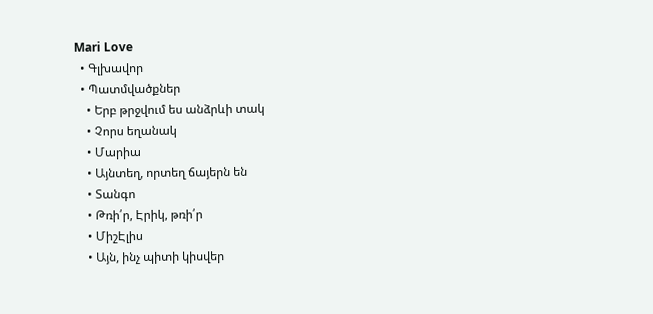Mari Love
  • Գլխավոր
  • Պատմվածքներ
    • Երբ թրջվում ես անձրևի տակ
    • Չորս եղանակ
    • Մարիա
    • Այնտեղ, որտեղ ճայերն են
    • Տանգո
    • Թռի՛ր, Էրիկ, թռի՛ր
    • ՄիշԷլիս
    • Այն, ինչ պիտի կիսվեր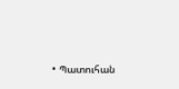• Պատուհան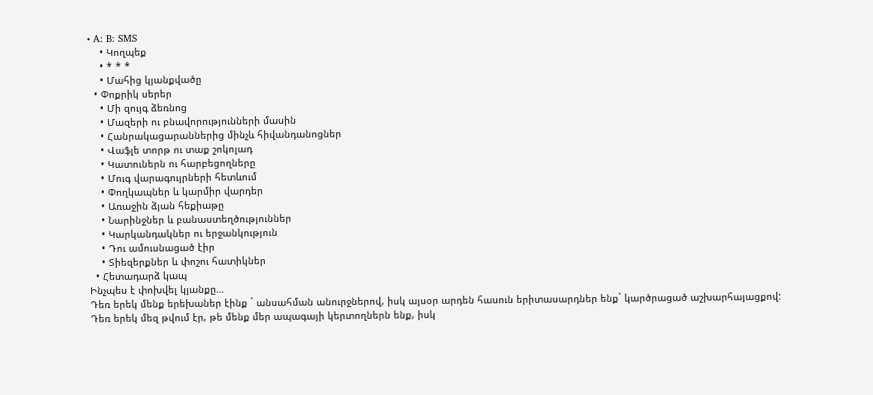• A: B: SMS
    • Կողպեք
    • * * *
    • Մահից կյանքվածը
  • Փոքրիկ սերեր
    • Մի զույգ ձեռնոց
    • Մազերի ու բնավորությունների մասին
    • Հանրակացարաններից մինչև հիվանդանոցներ
    • Վաֆլե տորթ ու տաք շոկոլադ
    • Կատուներն ու հարբեցողները
    • Մուգ վարագույրների հետևում
    • Փողկապներ և կարմիր վարդեր
    • Առաջին ձյան հեքիաթը
    • Նարինջներ և բանաստեղծություններ
    • Կարկանդակներ ու երջանկություն
    • Դու ամուսնացած էիր
    • Տիեզերքներ և փոշու հատիկներ
  • Հետադարձ կապ
Ինչպես է փոխվել կյանքը…
Դեռ երեկ մենք երեխաներ էինք ` անսահման անուրջներով, իսկ այսօր արդեն հասուն երիտասարդներ ենք` կարծրացած աշխարհայացքով:
Դեռ երեկ մեզ թվում էր, թե մենք մեր ապագայի կերտողներն ենք, իսկ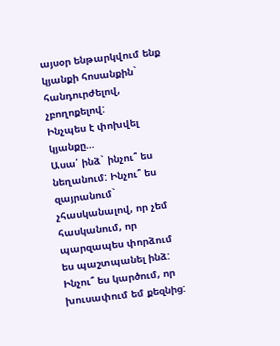այսօր ենթարկվում ենք կյանքի հոսանքին` հանդուրժելով, չբողոքելով:
Ինչպես է փոխվել կյանքը…
Ասա՛ ինձ` ինչու՞ ես նեղանում: Ինչու՞ ես զայրանում` չհասկանալով, որ չեմ հասկանում, որ պարզապես փորձում ես պաշտպանել ինձ:
Ինչու՞ ես կարծում, որ խուսափում եմ քեզնից: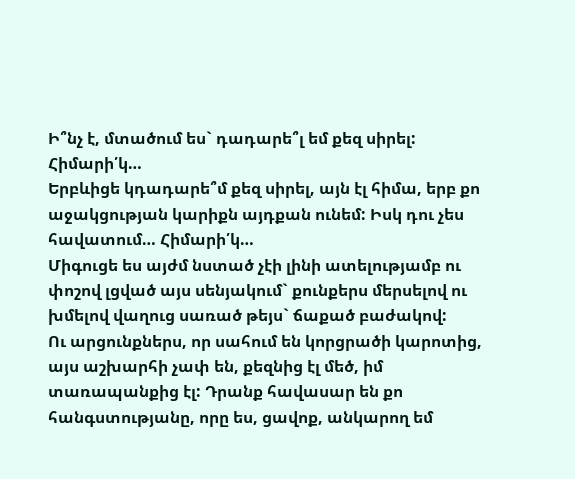Ի՞նչ է, մտածում ես` դադարե՞լ եմ քեզ սիրել: Հիմարի՛կ…
Երբևիցե կդադարե՞մ քեզ սիրել, այն էլ հիմա, երբ քո աջակցության կարիքն այդքան ունեմ: Իսկ դու չես հավատում… Հիմարի՛կ…
Միգուցե ես այժմ նստած չէի լինի ատելությամբ ու փոշով լցված այս սենյակում` քունքերս մերսելով ու խմելով վաղուց սառած թեյս` ճաքած բաժակով:
Ու արցունքներս, որ սահում են կորցրածի կարոտից, այս աշխարհի չափ են, քեզնից էլ մեծ, իմ տառապանքից էլ: Դրանք հավասար են քո հանգստությանը, որը ես, ցավոք, անկարող եմ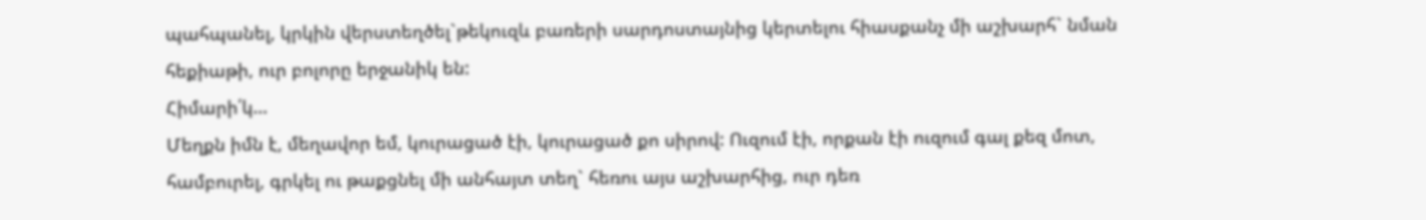պահպանել, կրկին վերստեղծել`թեկուզև բառերի սարդոստայնից կերտելու հիասքանչ մի աշխարհ` նման հեքիաթի, ուր բոլորը երջանիկ են:
Հիմարի՛կ…
Մեղքն իմն է, մեղավոր եմ, կուրացած էի, կուրացած քո սիրով: Ուզում էի, որքան էի ուզում գալ քեզ մոտ, համբուրել, գրկել ու թաքցնել մի անհայտ տեղ` հեռու այս աշխարհից, ուր դեռ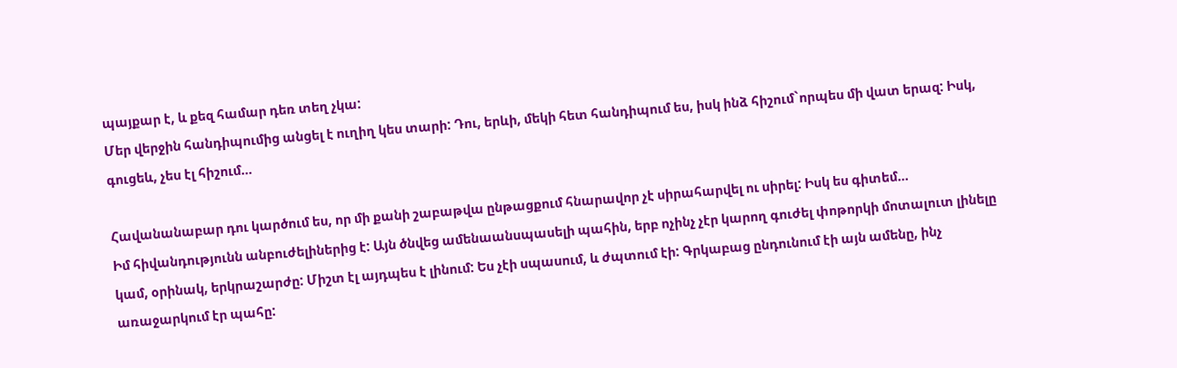պայքար է, և քեզ համար դեռ տեղ չկա:
Մեր վերջին հանդիպումից անցել է ուղիղ կես տարի: Դու, երևի, մեկի հետ հանդիպում ես, իսկ ինձ հիշում`որպես մի վատ երազ: Իսկ, գուցեև, չես էլ հիշում…

Հավանանաբար դու կարծում ես, որ մի քանի շաբաթվա ընթացքում հնարավոր չէ սիրահարվել ու սիրել: Իսկ ես գիտեմ…
Իմ հիվանդությունն անբուժելիներից է: Այն ծնվեց ամենաանսպասելի պահին, երբ ոչինչ չէր կարող գուժել փոթորկի մոտալուտ լինելը կամ, օրինակ, երկրաշարժը: Միշտ էլ այդպես է լինում: Ես չէի սպասում, և ժպտում էի: Գրկաբաց ընդունում էի այն ամենը, ինչ առաջարկում էր պահը: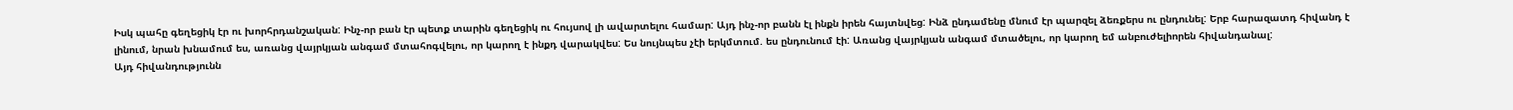Իսկ պահը գեղեցիկ էր ու խորհրդանշական: Ինչ-որ բան էր պետք տարին գեղեցիկ ու հույսով լի ավարտելու համար: Այդ ինչ-որ բանն էլ ինքն իրեն հայտնվեց: Ինձ ընդամենը մնում էր պարզել ձեռքերս ու ընդունել: Երբ հարազատդ հիվանդ է լինում, նրան խնամում ես, առանց վայրկյան անգամ մտահոգվելու, որ կարող է ինքդ վարակվես: Ես նույնպես չէի երկմտում. ես ընդունում էի: Առանց վայրկյան անգամ մտածելու, որ կարող եմ անբուժելիորեն հիվանդանալ:
Այդ հիվանդությունն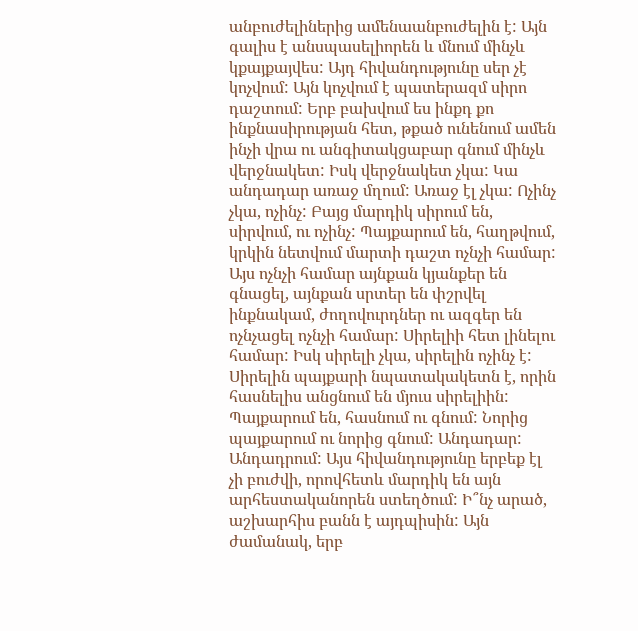անբուժելիներից ամենաանբուժելին է: Այն գալիս է անսպասելիորեն և մնում մինչև կքայքայվես: Այդ հիվանդությունը սեր չէ կոչվում: Այն կոչվում է պատերազմ սիրո դաշտում: Երբ բախվում ես ինքդ քո ինքնասիրության հետ, թքած ունենում ամեն ինչի վրա ու անգիտակցաբար գնում մինչև վերջնակետ: Իսկ վերջնակետ չկա: Կա անդադար առաջ մղում: Առաջ էլ չկա: Ոչինչ չկա, ոչինչ: Բայց մարդիկ սիրում են, սիրվում, ու ոչինչ: Պայքարում են, հաղթվում, կրկին նետվում մարտի դաշտ ոչնչի համար: Այս ոչնչի համար այնքան կյանքեր են գնացել, այնքան սրտեր են փշրվել ինքնակամ, ժողովուրդներ ու ազգեր են ոչնչացել ոչնչի համար: Սիրելիի հետ լինելու համար: Իսկ սիրելի չկա, սիրելին ոչինչ է: Սիրելին պայքարի նպատակակետն է, որին հասնելիս անցնում են մյուս սիրելիին: Պայքարում են, հասնում ու գնում: Նորից պայքարում ու նորից գնում: Անդադար: Անդադրում: Այս հիվանդությունը երբեք էլ չի բուժվի, որովհետև մարդիկ են այն արհեստականորեն ստեղծում: Ի՞նչ արած, աշխարհիս բանն է այդպիսին: Այն ժամանակ, երբ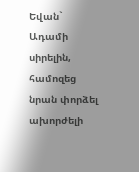Եվան` Ադամի սիրելին, համոզեց նրան փորձել ախորժելի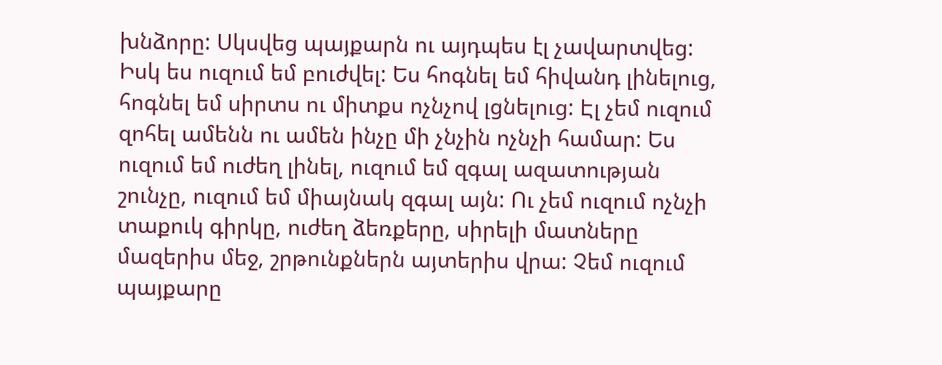խնձորը: Սկսվեց պայքարն ու այդպես էլ չավարտվեց:
Իսկ ես ուզում եմ բուժվել: Ես հոգնել եմ հիվանդ լինելուց, հոգնել եմ սիրտս ու միտքս ոչնչով լցնելուց: Էլ չեմ ուզում զոհել ամենն ու ամեն ինչը մի չնչին ոչնչի համար: Ես ուզում եմ ուժեղ լինել, ուզում եմ զգալ ազատության շունչը, ուզում եմ միայնակ զգալ այն: Ու չեմ ուզում ոչնչի տաքուկ գիրկը, ուժեղ ձեռքերը, սիրելի մատները մազերիս մեջ, շրթունքներն այտերիս վրա: Չեմ ուզում պայքարը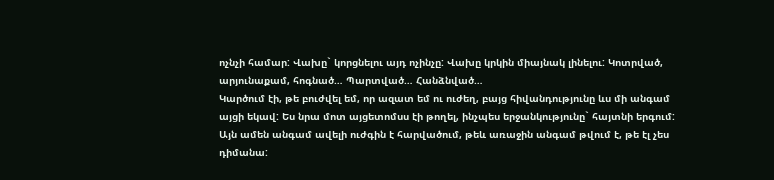ոչնչի համար: Վախը` կորցնելու այդ ոչինչը: Վախը կրկին միայնակ լինելու: Կոտրված, արյունաքամ, հոգնած… Պարտված… Հանձնված…
Կարծում էի, թե բուժվել եմ, որ ազատ եմ ու ուժեղ, բայց հիվանդությունը ևս մի անգամ այցի եկավ: Ես նրա մոտ այցետոմսս էի թողել, ինչպես երջանկությունը` հայտնի երգում: Այն ամեն անգամ ավելի ուժգին է հարվածում, թեև առաջին անգամ թվում է, թե էլ չես դիմանա: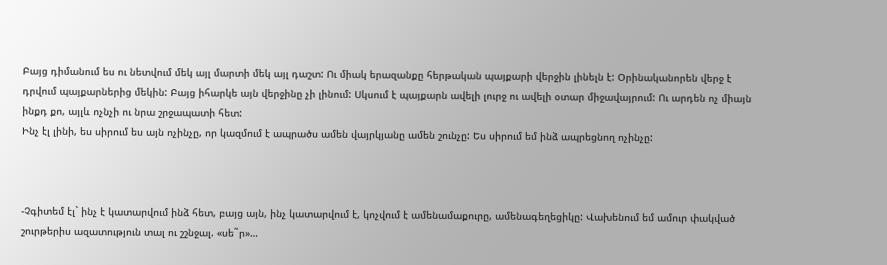Բայց դիմանում ես ու նետվում մեկ այլ մարտի մեկ այլ դաշտ: Ու միակ երազանքը հերթական պայքարի վերջին լինելն է: Օրինականորեն վերջ է դրվում պայքարներից մեկին: Բայց իհարկե այն վերջինը չի լինում: Սկսում է պայքարն ավելի լուրջ ու ավելի օտար միջավայրում: Ու արդեն ոչ միայն ինքդ քո, այլև ոչնչի ու նրա շրջապատի հետ:
Ինչ էլ լինի, ես սիրում ես այն ոչինչը, որ կազմում է ապրածս ամեն վայրկյանը ամեն շունչը: Ես սիրում եմ ինձ ապրեցնող ոչինչը:



-Չգիտեմ էլ` ինչ է կատարվում ինձ հետ, բայց այն, ինչ կատարվում է, կոչվում է ամենամաքուրը, ամենագեղեցիկը: Վախենում եմ ամուր փակված շուրթերիս ազատություն տալ ու շշնջալ. «սե˜ր»…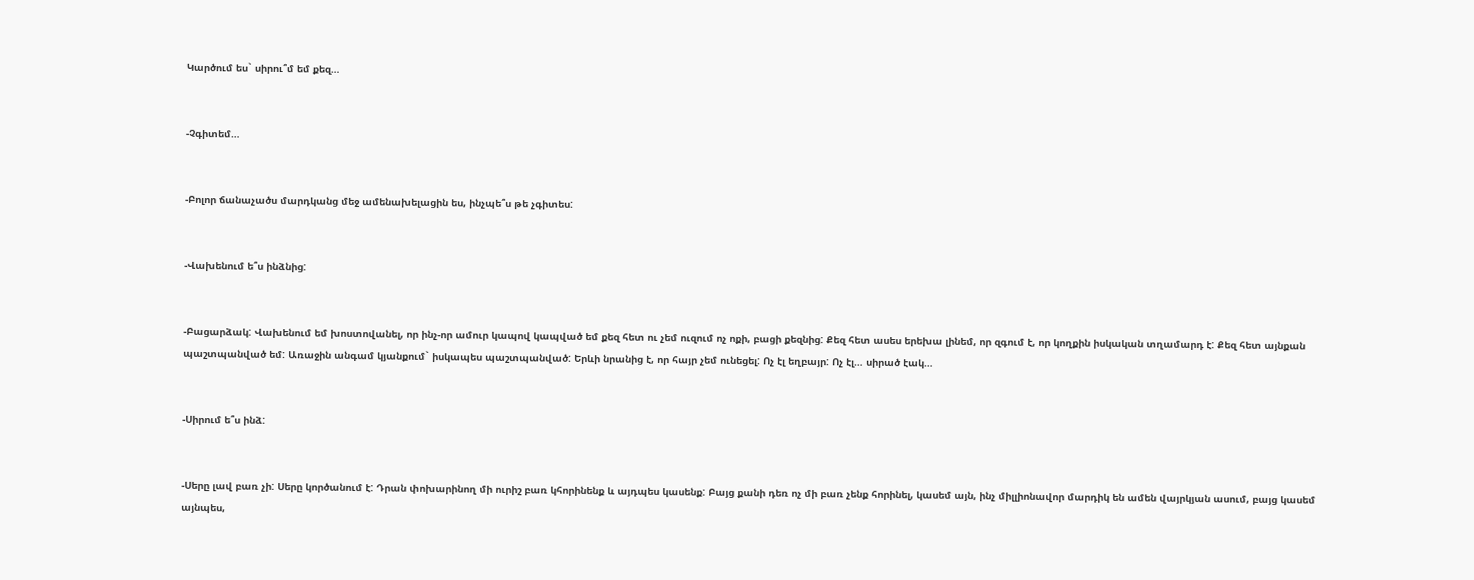Կարծում ես` սիրու՞մ եմ քեզ…


-Չգիտեմ…


-Բոլոր ճանաչածս մարդկանց մեջ ամենախելացին ես, ինչպե՞ս թե չգիտես:


-Վախենում ե՞ս ինձնից:


-Բացարձակ: Վախենում եմ խոստովանել, որ ինչ-որ ամուր կապով կապված եմ քեզ հետ ու չեմ ուզում ոչ ոքի, բացի քեզնից: Քեզ հետ ասես երեխա լինեմ, որ զգում է, որ կողքին իսկական տղամարդ է: Քեզ հետ այնքան պաշտպանված եմ: Առաջին անգամ կյանքում` իսկապես պաշտպանված: Երևի նրանից է, որ հայր չեմ ունեցել: Ոչ էլ եղբայր: Ոչ էլ… սիրած էակ…


-Սիրում ե՞ս ինձ:


-Սերը լավ բառ չի: Սերը կործանում է: Դրան փոխարինող մի ուրիշ բառ կհորինենք և այդպես կասենք: Բայց քանի դեռ ոչ մի բառ չենք հորինել, կասեմ այն, ինչ միլլիոնավոր մարդիկ են ամեն վայրկյան ասում, բայց կասեմ այնպես,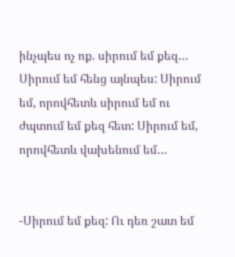ինչպես ոչ ոք. սիրում եմ քեզ… Սիրում եմ հենց այնպես: Սիրում եմ, որովհետև սիրում եմ ու ժպտում եմ քեզ հետ: Սիրում եմ, որովհետև վախենում եմ…


-Սիրում եմ քեզ: Ու դեռ շատ եմ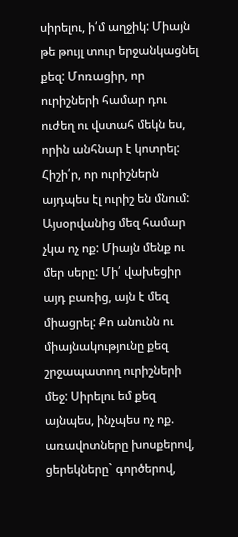սիրելու, ի՛մ աղջիկ: Միայն թե թույլ տուր երջանկացնել քեզ: Մոռացիր, որ ուրիշների համար դու ուժեղ ու վստահ մեկն ես, որին անհնար է կոտրել: Հիշի՛ր, որ ուրիշներն այդպես էլ ուրիշ են մնում: Այսօրվանից մեզ համար չկա ոչ ոք: Միայն մենք ու մեր սերը: Մի՛ վախեցիր այդ բառից, այն է մեզ միացրել: Քո անունն ու միայնակությունը քեզ շրջապատող ուրիշների մեջ: Սիրելու եմ քեզ այնպես, ինչպես ոչ ոք. առավոտները խոսքերով, ցերեկները` գործերով,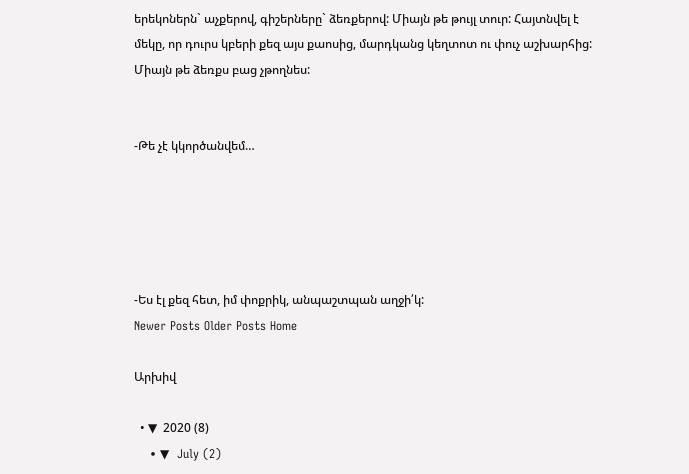երեկոներն` աչքերով, գիշերները` ձեռքերով: Միայն թե թույլ տուր: Հայտնվել է մեկը, որ դուրս կբերի քեզ այս քաոսից, մարդկանց կեղտոտ ու փուչ աշխարհից: Միայն թե ձեռքս բաց չթողնես:


-Թե չէ կկործանվեմ…





-Ես էլ քեզ հետ, իմ փոքրիկ, անպաշտպան աղջի՛կ:
Newer Posts Older Posts Home

Արխիվ

  • ▼  2020 (8)
    • ▼  July (2)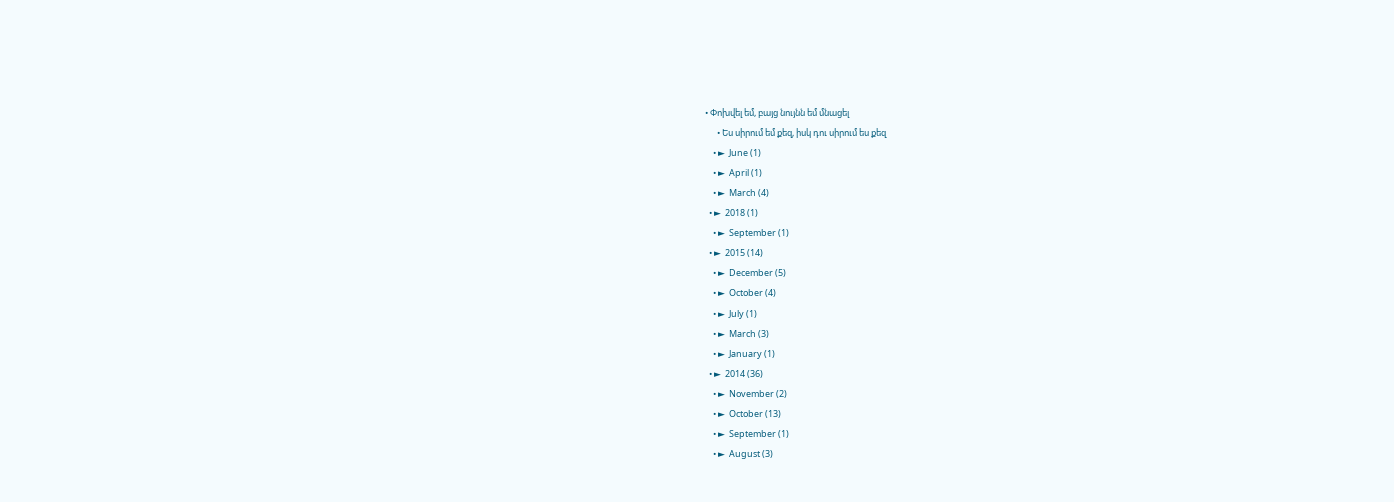• Փոխվել եմ, բայց նույնն եմ մնացել
      • Ես սիրում եմ քեզ, իսկ դու սիրում ես քեզ
    • ►  June (1)
    • ►  April (1)
    • ►  March (4)
  • ►  2018 (1)
    • ►  September (1)
  • ►  2015 (14)
    • ►  December (5)
    • ►  October (4)
    • ►  July (1)
    • ►  March (3)
    • ►  January (1)
  • ►  2014 (36)
    • ►  November (2)
    • ►  October (13)
    • ►  September (1)
    • ►  August (3)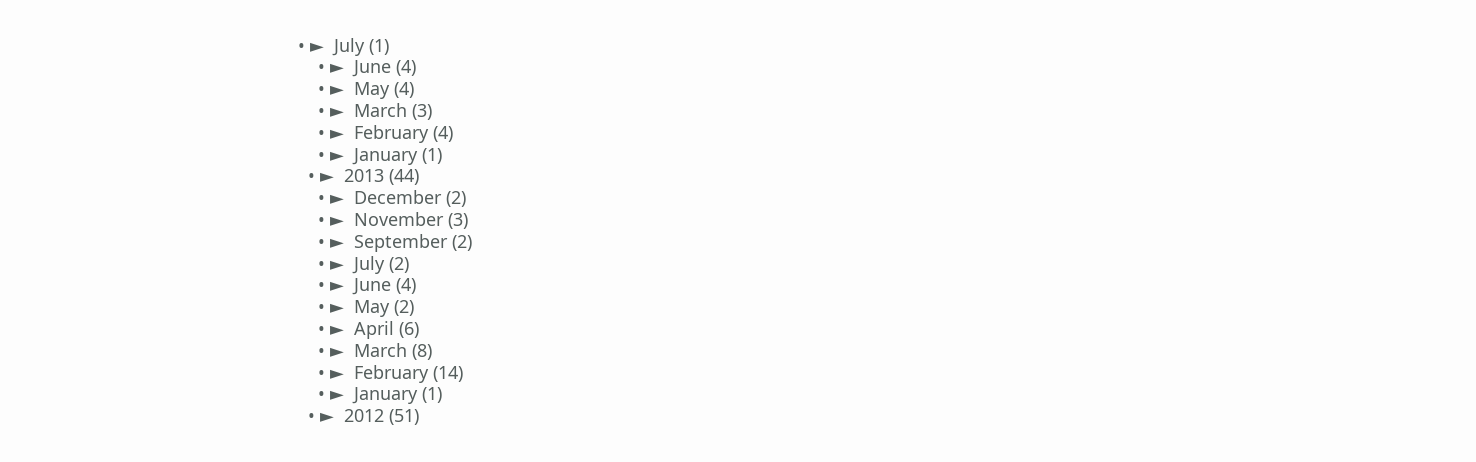• ►  July (1)
    • ►  June (4)
    • ►  May (4)
    • ►  March (3)
    • ►  February (4)
    • ►  January (1)
  • ►  2013 (44)
    • ►  December (2)
    • ►  November (3)
    • ►  September (2)
    • ►  July (2)
    • ►  June (4)
    • ►  May (2)
    • ►  April (6)
    • ►  March (8)
    • ►  February (14)
    • ►  January (1)
  • ►  2012 (51)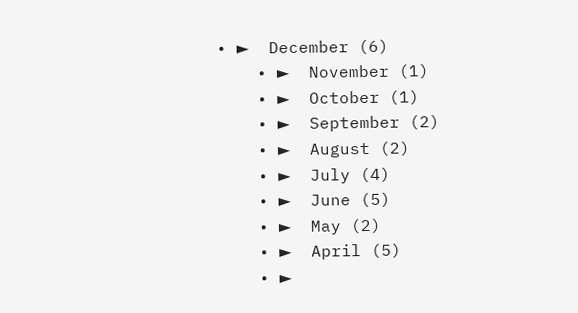• ►  December (6)
    • ►  November (1)
    • ►  October (1)
    • ►  September (2)
    • ►  August (2)
    • ►  July (4)
    • ►  June (5)
    • ►  May (2)
    • ►  April (5)
    • ►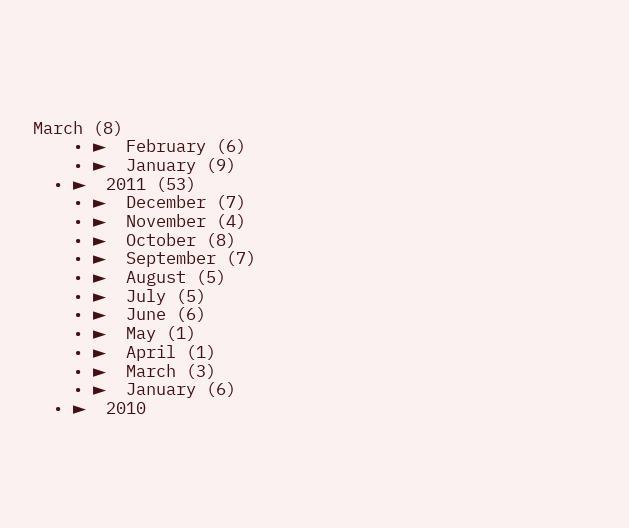March (8)
    • ►  February (6)
    • ►  January (9)
  • ►  2011 (53)
    • ►  December (7)
    • ►  November (4)
    • ►  October (8)
    • ►  September (7)
    • ►  August (5)
    • ►  July (5)
    • ►  June (6)
    • ►  May (1)
    • ►  April (1)
    • ►  March (3)
    • ►  January (6)
  • ►  2010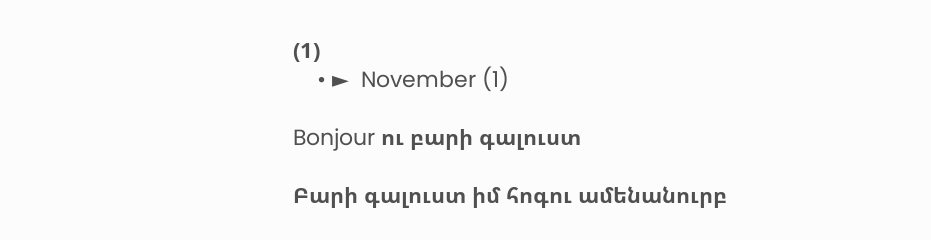(1)
    • ►  November (1)

Bonjour ու բարի գալուստ

Բարի գալուստ իմ հոգու ամենանուրբ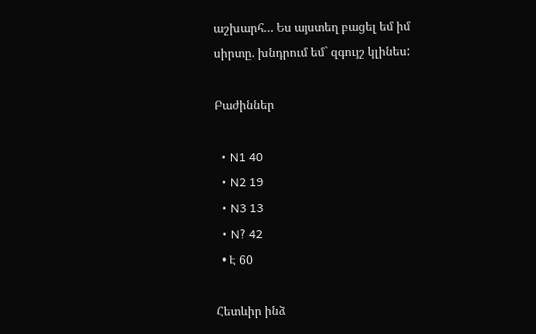աշխարհ… Ես այստեղ բացել եմ իմ սիրտը. խնդրում եմ` զգույշ կլինես:

Բաժիններ

  • N1 40
  • N2 19
  • N3 13
  • N? 42
  • Է 60

Հետևիր ինձ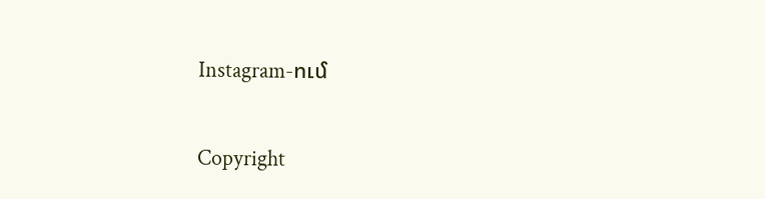Instagram-ում

Copyright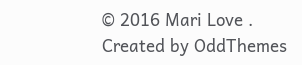© 2016 Mari Love . Created by OddThemes